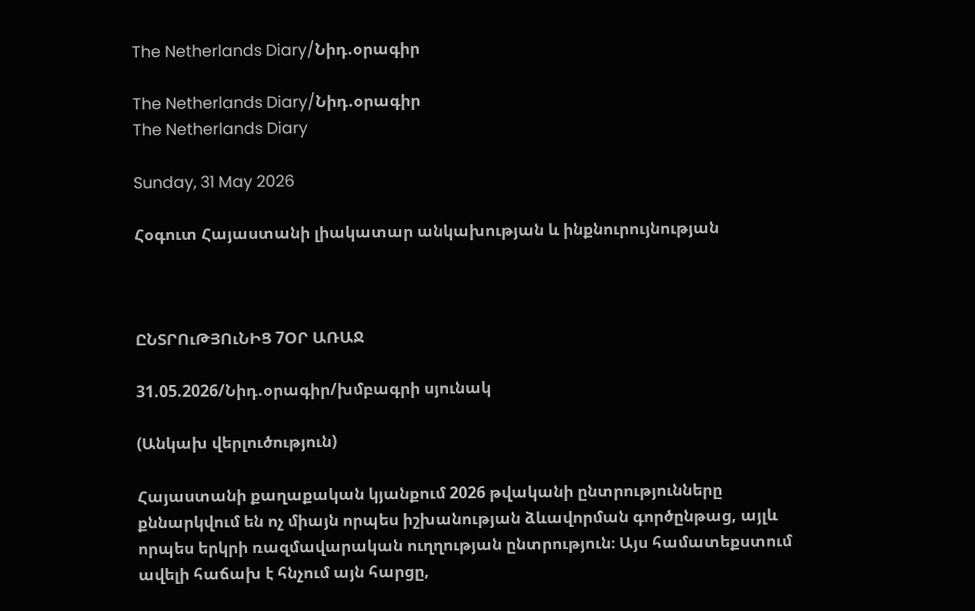The Netherlands Diary/Նիդ.օրագիր

The Netherlands Diary/Նիդ.օրագիր
The Netherlands Diary

Sunday, 31 May 2026

Հօգուտ Հայաստանի լիակատար անկախության և ինքնուրույնության



ԸՆՏՐՈւԹՅՈւՆԻՑ 7ՕՐ ԱՌԱՋ

31.05.2026/Նիդ.օրագիր/խմբագրի սյունակ

(Անկախ վերլուծություն)

Հայաստանի քաղաքական կյանքում 2026 թվականի ընտրությունները քննարկվում են ոչ միայն որպես իշխանության ձևավորման գործընթաց, այլև որպես երկրի ռազմավարական ուղղության ընտրություն։ Այս համատեքստում ավելի հաճախ է հնչում այն հարցը,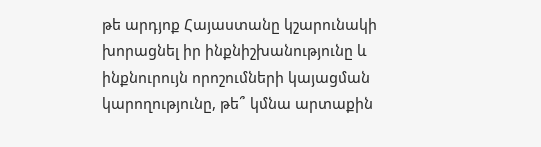թե արդյոք Հայաստանը կշարունակի խորացնել իր ինքնիշխանությունը և ինքնուրույն որոշումների կայացման կարողությունը, թե՞ կմնա արտաքին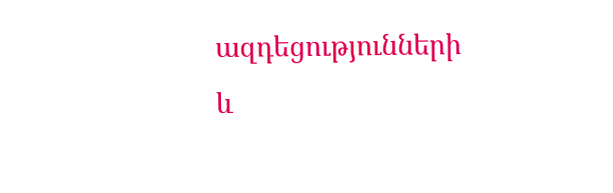ազդեցությունների և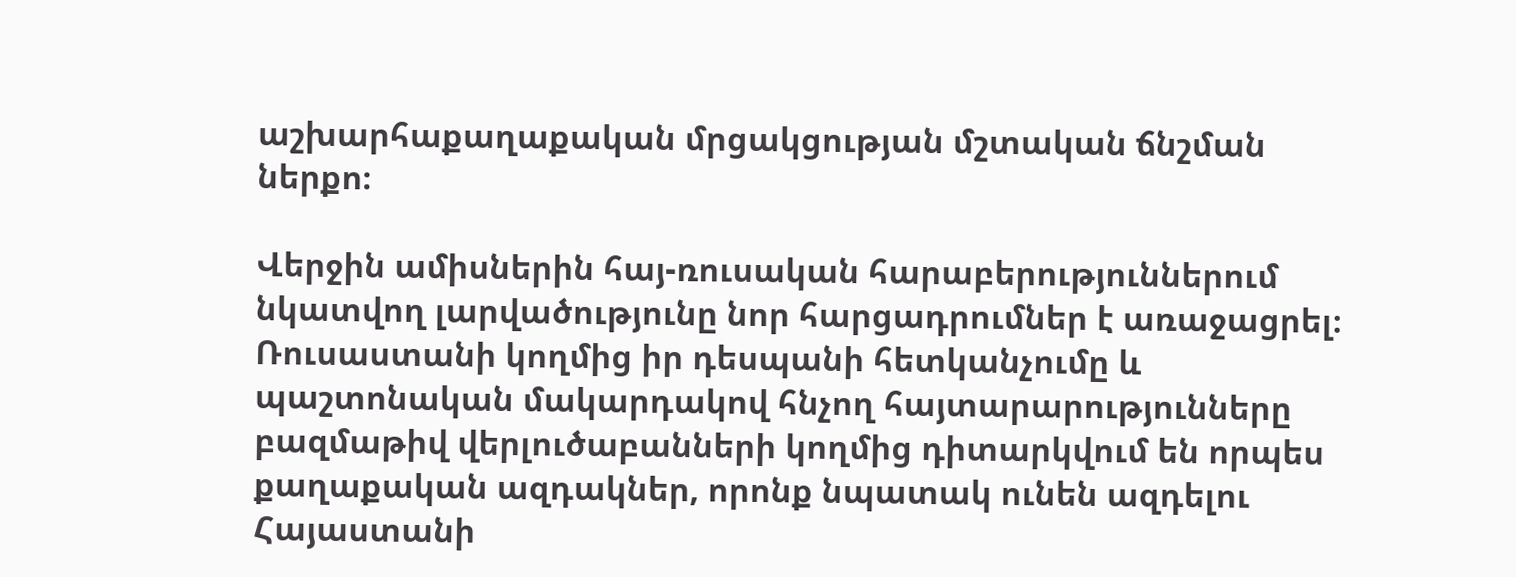աշխարհաքաղաքական մրցակցության մշտական ճնշման ներքո։

Վերջին ամիսներին հայ-ռուսական հարաբերություններում նկատվող լարվածությունը նոր հարցադրումներ է առաջացրել։ Ռուսաստանի կողմից իր դեսպանի հետկանչումը և պաշտոնական մակարդակով հնչող հայտարարությունները բազմաթիվ վերլուծաբանների կողմից դիտարկվում են որպես քաղաքական ազդակներ, որոնք նպատակ ունեն ազդելու Հայաստանի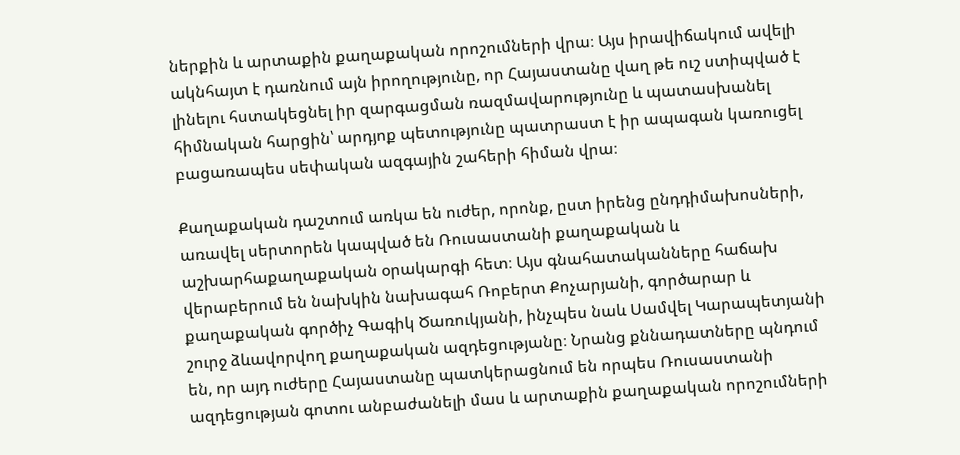ներքին և արտաքին քաղաքական որոշումների վրա։ Այս իրավիճակում ավելի ակնհայտ է դառնում այն իրողությունը, որ Հայաստանը վաղ թե ուշ ստիպված է լինելու հստակեցնել իր զարգացման ռազմավարությունը և պատասխանել հիմնական հարցին՝ արդյոք պետությունը պատրաստ է իր ապագան կառուցել բացառապես սեփական ազգային շահերի հիման վրա։

Քաղաքական դաշտում առկա են ուժեր, որոնք, ըստ իրենց ընդդիմախոսների, առավել սերտորեն կապված են Ռուսաստանի քաղաքական և աշխարհաքաղաքական օրակարգի հետ։ Այս գնահատականները հաճախ վերաբերում են նախկին նախագահ Ռոբերտ Քոչարյանի, գործարար և քաղաքական գործիչ Գագիկ Ծառուկյանի, ինչպես նաև Սամվել Կարապետյանի շուրջ ձևավորվող քաղաքական ազդեցությանը։ Նրանց քննադատները պնդում են, որ այդ ուժերը Հայաստանը պատկերացնում են որպես Ռուսաստանի ազդեցության գոտու անբաժանելի մաս և արտաքին քաղաքական որոշումների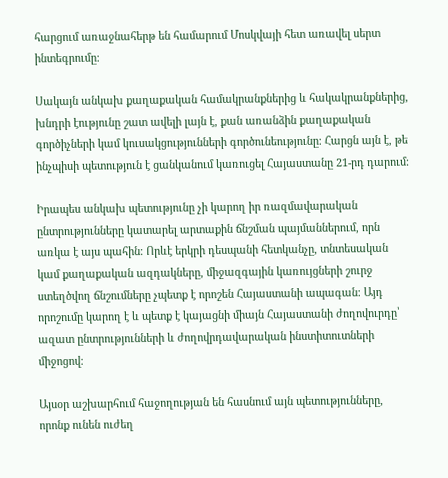հարցում առաջնահերթ են համարում Մոսկվայի հետ առավել սերտ ինտեգրումը։

Սակայն անկախ քաղաքական համակրանքներից և հակակրանքներից, խնդրի էությունը շատ ավելի լայն է, քան առանձին քաղաքական գործիչների կամ կուսակցությունների գործունեությունը։ Հարցն այն է, թե ինչպիսի պետություն է ցանկանում կառուցել Հայաստանը 21-րդ դարում։

Իրապես անկախ պետությունը չի կարող իր ռազմավարական ընտրությունները կատարել արտաքին ճնշման պայմաններում, որն առկա է այս պահին։ Որևէ երկրի դեսպանի հետկանչը, տնտեսական կամ քաղաքական ազդակները, միջազգային կառույցների շուրջ ստեղծվող ճնշումները չպետք է որոշեն Հայաստանի ապագան։ Այդ որոշումը կարող է և պետք է կայացնի միայն Հայաստանի ժողովուրդը՝ ազատ ընտրությունների և ժողովրդավարական ինստիտուտների միջոցով։

Այսօր աշխարհում հաջողության են հասնում այն պետությունները, որոնք ունեն ուժեղ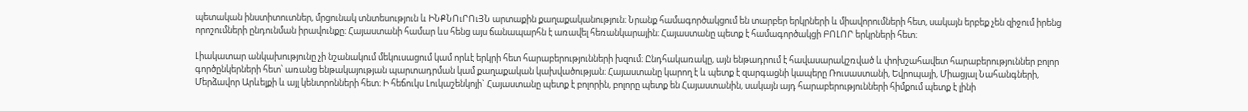պետական ինստիտուտներ, մրցունակ տնտեսություն և ԻՆՔՆՈւՐՈւՅՆ արտաքին քաղաքականություն։ Նրանք համագործակցում են տարբեր երկրների և միավորումների հետ, սակայն երբեք չեն զիջում իրենց որոշումների ընդունման իրավունքը։ Հայաստանի համար ևս հենց այս ճանապարհն է առավել հեռանկարային։ Հայաստանը պետք է համագործակցի ԲՈԼՈՐ երկրների հետ։

Լիակատար անկախությունը չի նշանակում մեկուսացում կամ որևէ երկրի հետ հարաբերությունների խզում։ Ընդհակառակը, այն ենթադրում է հավասարակշռված և փոխշահավետ հարաբերություններ բոլոր գործընկերների հետ՝ առանց ենթակայության պարտադրման կամ քաղաքական կախվածության։ Հայաստանը կարող է և պետք է զարգացնի կապերը Ռուսաստանի, Եվրոպայի, Միացյալ Նահանգների, Մերձավոր Արևելքի և այլ կենտրոնների հետ։ Ի հեճուկս Լուկաշենկոյի` Հայաստանը պետք է բոլորին, բոլորը պետք են Հայաստանին, սակայն այդ հարաբերությունների հիմքում պետք է լինի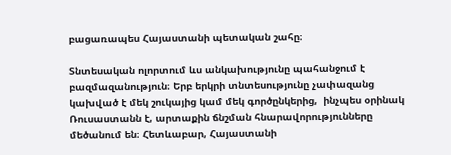բացառապես Հայաստանի պետական շահը։

Տնտեսական ոլորտում ևս անկախությունը պահանջում է բազմազանություն։ Երբ երկրի տնտեսությունը չափազանց կախված է մեկ շուկայից կամ մեկ գործընկերից,  ինչպես օրինակ Ռուսաստանն է, արտաքին ճնշման հնարավորությունները մեծանում են։ Հետևաբար, Հայաստանի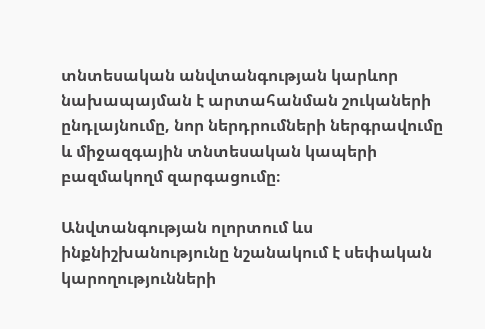տնտեսական անվտանգության կարևոր նախապայման է արտահանման շուկաների ընդլայնումը, նոր ներդրումների ներգրավումը և միջազգային տնտեսական կապերի բազմակողմ զարգացումը։

Անվտանգության ոլորտում ևս ինքնիշխանությունը նշանակում է սեփական կարողությունների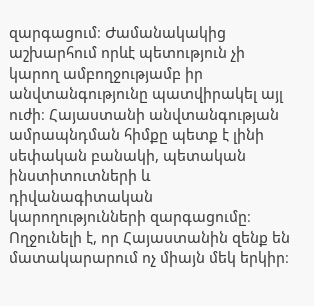զարգացում։ Ժամանակակից աշխարհում որևէ պետություն չի կարող ամբողջությամբ իր անվտանգությունը պատվիրակել այլ ուժի։ Հայաստանի անվտանգության ամրապնդման հիմքը պետք է լինի սեփական բանակի, պետական ինստիտուտների և դիվանագիտական կարողությունների զարգացումը։ Ողջունելի է, որ Հայաստանին զենք են մատակարարում ոչ միայն մեկ երկիր։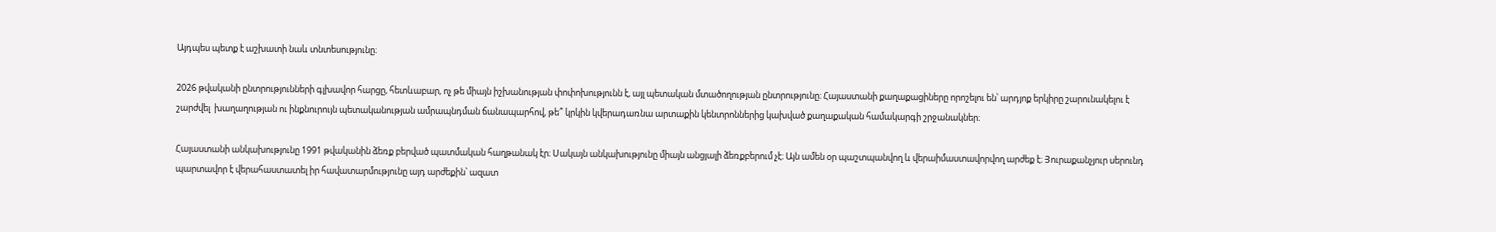Այդպես պետք է աշխատի նաև տնտեսությունը։

2026 թվականի ընտրությունների գլխավոր հարցը, հետևաբար, ոչ թե միայն իշխանության փոփոխությունն է, այլ պետական մտածողության ընտրությունը։ Հայաստանի քաղաքացիները որոշելու են՝ արդյոք երկիրը շարունակելու է շարժվել  խաղաղության ու ինքնուրույն պետականության ամրապնդման ճանապարհով, թե՞ կրկին կվերադառնա արտաքին կենտրոններից կախված քաղաքական համակարգի շրջանակներ։

Հայաստանի անկախությունը 1991 թվականին ձեռք բերված պատմական հաղթանակ էր։ Սակայն անկախությունը միայն անցյալի ձեռքբերում չէ։ Այն ամեն օր պաշտպանվող և վերաիմաստավորվող արժեք է։ Յուրաքանչյուր սերունդ պարտավոր է վերահաստատել իր հավատարմությունը այդ արժեքին՝ ազատ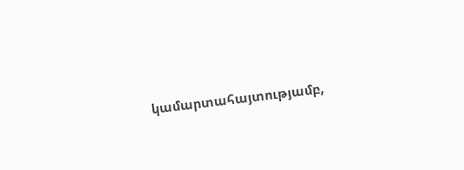կամարտահայտությամբ,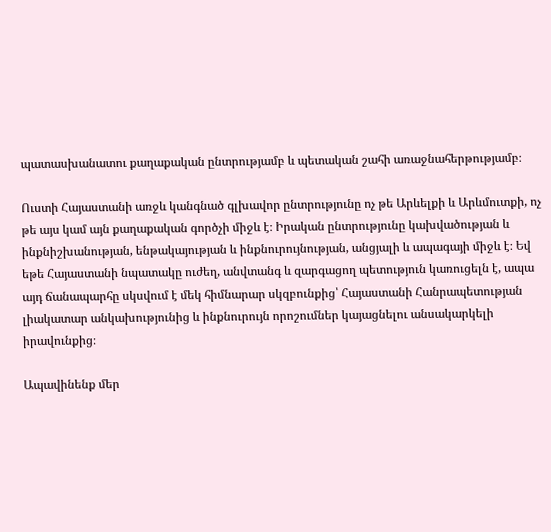պատասխանատու քաղաքական ընտրությամբ և պետական շահի առաջնահերթությամբ։

Ուստի Հայաստանի առջև կանգնած գլխավոր ընտրությունը ոչ թե Արևելքի և Արևմուտքի, ոչ թե այս կամ այն քաղաքական գործչի միջև է։ Իրական ընտրությունը կախվածության և ինքնիշխանության, ենթակայության և ինքնուրույնության, անցյալի և ապագայի միջև է։ Եվ եթե Հայաստանի նպատակը ուժեղ, անվտանգ և զարգացող պետություն կառուցելն է, ապա այդ ճանապարհը սկսվում է մեկ հիմնարար սկզբունքից՝ Հայաստանի Հանրապետության լիակատար անկախությունից և ինքնուրույն որոշումներ կայացնելու անսակարկելի իրավունքից։

Ապավինենք մեր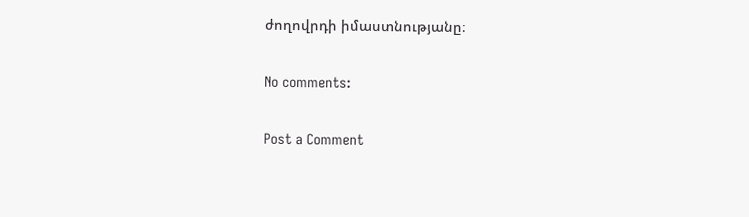ժողովրդի իմաստնությանը։

No comments:

Post a Comment